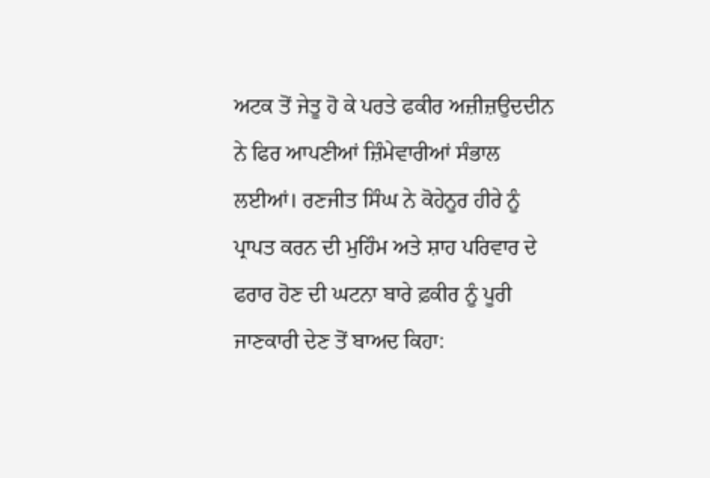ਅਟਕ ਤੋਂ ਜੇਤੂ ਹੋ ਕੇ ਪਰਤੇ ਫਕੀਰ ਅਜ਼ੀਜ਼ਉਦਦੀਨ ਨੇ ਫਿਰ ਆਪਣੀਆਂ ਜ਼ਿੰਮੇਵਾਰੀਆਂ ਸੰਭਾਲ ਲਈਆਂ। ਰਣਜੀਤ ਸਿੰਘ ਨੇ ਕੋਹੇਨੂਰ ਹੀਰੇ ਨੂੰ ਪ੍ਰਾਪਤ ਕਰਨ ਦੀ ਮੁਹਿੰਮ ਅਤੇ ਸ਼ਾਹ ਪਰਿਵਾਰ ਦੇ ਫਰਾਰ ਹੋਣ ਦੀ ਘਟਨਾ ਬਾਰੇ ਫ਼ਕੀਰ ਨੂੰ ਪੂਰੀ ਜਾਣਕਾਰੀ ਦੇਣ ਤੋਂ ਬਾਅਦ ਕਿਹਾ: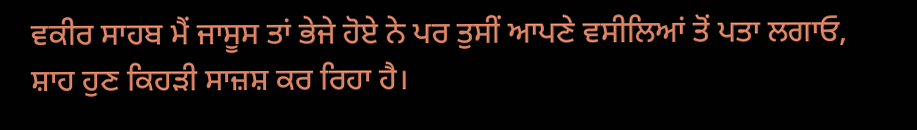ਵਕੀਰ ਸਾਹਬ ਮੈਂ ਜਾਸੂਸ ਤਾਂ ਭੇਜੇ ਹੋਏ ਨੇ ਪਰ ਤੁਸੀਂ ਆਪਣੇ ਵਸੀਲਿਆਂ ਤੋਂ ਪਤਾ ਲਗਾਓ, ਸ਼ਾਹ ਹੁਣ ਕਿਹੜੀ ਸਾਜ਼ਸ਼ ਕਰ ਰਿਹਾ ਹੈ।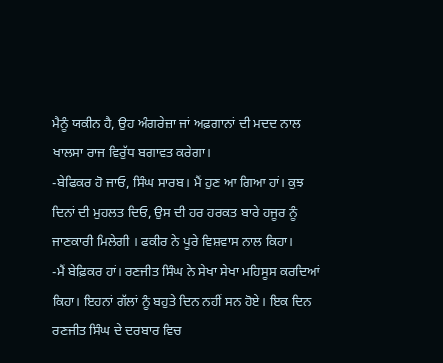ਮੈਨੂੰ ਯਕੀਨ ਹੈ, ਉਹ ਅੰਗਰੇਜ਼ਾ ਜਾਂ ਅਫ਼ਗਾਨਾਂ ਦੀ ਮਦਦ ਨਾਲ ਖਾਲਸਾ ਰਾਜ ਵਿਰੁੱਧ ਬਗਾਵਤ ਕਰੇਗਾ।
-ਬੇਫਿਕਰ ਹੋ ਜਾਓ, ਸਿੰਘ ਸਾਰਬ। ਮੈਂ ਹੁਣ ਆ ਗਿਆ ਹਾਂ। ਕੁਝ ਦਿਨਾਂ ਦੀ ਮੁਹਲਤ ਦਿਓ, ਉਸ ਦੀ ਹਰ ਹਰਕਤ ਬਾਰੇ ਹਜੂਰ ਨੂੰ ਜਾਣਕਾਰੀ ਮਿਲੇਗੀ । ਫਕੀਰ ਨੇ ਪੂਰੇ ਵਿਸ਼ਵਾਸ ਨਾਲ ਕਿਹਾ।
-ਮੈਂ ਬੇਫ਼ਿਕਰ ਹਾਂ। ਰਣਜੀਤ ਸਿੰਘ ਨੇ ਸੇਖਾ ਸੇਖਾ ਮਹਿਸੂਸ ਕਰਦਿਆਂ ਕਿਹਾ। ਇਹਨਾਂ ਗੱਲਾਂ ਨੂੰ ਬਹੁਤੇ ਦਿਨ ਨਹੀਂ ਸਨ ਹੋਏ। ਇਕ ਦਿਨ ਰਣਜੀਤ ਸਿੰਘ ਦੇ ਦਰਬਾਰ ਵਿਚ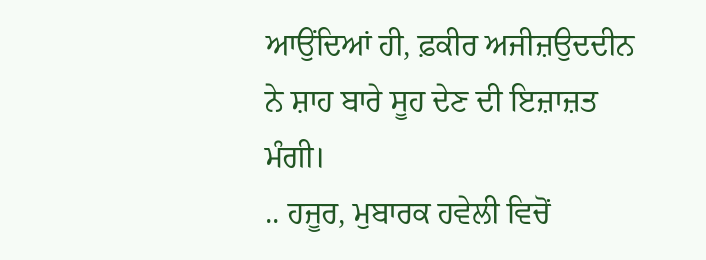ਆਉਂਦਿਆਂ ਹੀ, ਫ਼ਕੀਰ ਅਜੀਜ਼ਉਦਦੀਨ ਨੇ ਸ਼ਾਹ ਬਾਰੇ ਸੂਹ ਦੇਣ ਦੀ ਇਜ਼ਾਜ਼ਤ ਮੰਗੀ।
.. ਹਜੂਰ, ਮੁਬਾਰਕ ਹਵੇਲੀ ਵਿਚੋਂ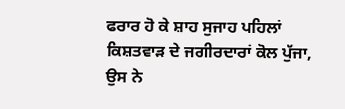ਫਰਾਰ ਹੋ ਕੇ ਸ਼ਾਹ ਸੁਜਾਹ ਪਹਿਲਾਂ ਕਿਸ਼ਤਵਾੜ ਦੇ ਜਗੀਰਦਾਰਾਂ ਕੋਲ ਪੁੱਜਾ, ਉਸ ਨੇ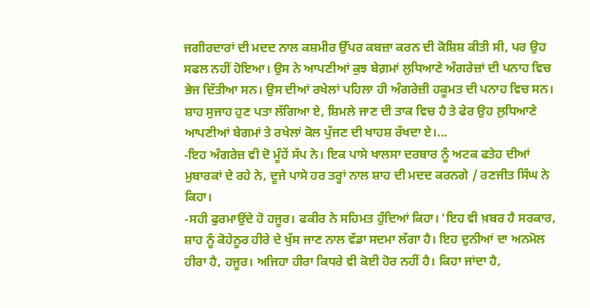ਜਗੀਰਦਾਰਾਂ ਦੀ ਮਦਦ ਨਾਲ ਕਸ਼ਮੀਰ ਉੱਪਰ ਕਬਜ਼ਾ ਕਰਨ ਦੀ ਕੋਸ਼ਿਸ਼ ਕੀਤੀ ਸੀ, ਪਰ ਉਹ ਸਫਲ ਨਹੀਂ ਹੋਇਆ। ਉਸ ਨੇ ਆਪਣੀਆਂ ਕੁਝ ਬੇਗ਼ਮਾਂ ਲੁਧਿਆਣੇ ਅੰਗਰੇਜ਼ਾਂ ਦੀ ਪਨਾਹ ਵਿਚ ਭੇਜ ਦਿੱਤੀਆ ਸਨ। ਉਸ ਦੀਆਂ ਰਖੇਲਾਂ ਪਹਿਲਾ ਹੀ ਅੰਗਰੇਜ਼ੀ ਹਕੂਮਤ ਦੀ ਪਨਾਹ ਵਿਚ ਸਨ। ਸ਼ਾਹ ਸੁਜਾਹ ਹੁਣ ਪਤਾ ਲੱਗਿਆ ਏ, ਸ਼ਿਮਲੇ ਜਾਣ ਦੀ ਤਾਕ ਵਿਚ ਹੈ ਤੇ ਫੇਰ ਉਹ ਲੁਧਿਆਣੇ ਆਪਣੀਆਂ ਬੇਗਮਾਂ ਤੇ ਰਖੇਲਾਂ ਕੋਲ ਪੁੱਜਣ ਦੀ ਖਾਹਸ਼ ਰੱਖਦਾ ਏ।...
-ਇਹ ਅੰਗਰੇਜ਼ ਵੀ ਦੋ ਮੂੰਹੇਂ ਸੱਪ ਨੇ। ਇਕ ਪਾਸੇ ਖਾਲਸਾ ਦਰਬਾਰ ਨੂੰ ਅਟਕ ਫਤੇਹ ਦੀਆਂ ਮੁਬਾਰਕਾਂ ਦੇ ਰਹੇ ਨੇ, ਦੂਜੇ ਪਾਸੇ ਹਰ ਤਰ੍ਹਾਂ ਨਾਲ ਸ਼ਾਹ ਦੀ ਮਦਦ ਕਰਨਗੇ / ਰਣਜੀਤ ਸਿੰਘ ਨੇ ਕਿਹਾ।
-ਸਹੀ ਫੁਰਮਾਉਂਦੇ ਹੋ ਹਜੂਰ। ਫਕੀਰ ਨੇ ਸਹਿਮਤ ਹੁੰਦਿਆਂ ਕਿਹਾ। 'ਇਹ ਵੀ ਖ਼ਬਰ ਹੈ ਸਰਕਾਰ, ਸ਼ਾਹ ਨੂੰ ਕੋਹੇਨੂਰ ਹੀਰੇ ਦੇ ਖੁੱਸ ਜਾਣ ਨਾਲ ਵੱਡਾ ਸਦਮਾ ਲੱਗਾ ਹੈ। ਇਹ ਦੁਨੀਆਂ ਦਾ ਅਨਮੋਲ ਹੀਰਾ ਹੈ, ਹਜੂਰ। ਅਜਿਹਾ ਹੀਰਾ ਕਿਧਰੇ ਵੀ ਕੋਈ ਹੋਰ ਨਹੀਂ ਹੈ। ਕਿਹਾ ਜਾਂਦਾ ਹੈ,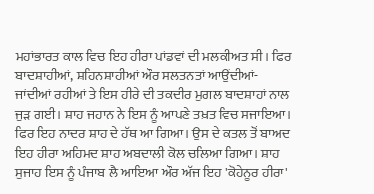ਮਹਾਂਭਾਰਤ ਕਾਲ ਵਿਚ ਇਹ ਹੀਰਾ ਪਾਂਡਵਾਂ ਦੀ ਮਲਕੀਅਤ ਸੀ। ਫਿਰ ਬਾਦਸ਼ਾਹੀਆਂ, ਸ਼ਹਿਨਸ਼ਾਹੀਆਂ ਔਰ ਸਲਤਨਤਾਂ ਆਉਂਦੀਆਂ- ਜਾਂਦੀਆਂ ਰਹੀਆਂ ਤੇ ਇਸ ਹੀਰੇ ਦੀ ਤਕਦੀਰ ਮੁਗਲ ਬਾਦਸ਼ਾਹਾਂ ਨਾਲ ਜੁੜ ਗਈ। ਸ਼ਾਹ ਜਹਾਨ ਨੇ ਇਸ ਨੂੰ ਆਪਣੇ ਤਖ਼ਤ ਵਿਚ ਸਜਾਇਆ। ਫਿਰ ਇਹ ਨਾਦਰ ਸ਼ਾਹ ਦੇ ਹੱਥ ਆ ਗਿਆ। ਉਸ ਦੇ ਕਤਲ ਤੋਂ ਬਾਅਦ ਇਹ ਹੀਰਾ ਅਹਿਮਦ ਸ਼ਾਹ ਅਬਦਾਲੀ ਕੋਲ ਚਲਿਆ ਗਿਆ। ਸ਼ਾਹ ਸੁਜਾਹ ਇਸ ਨੂੰ ਪੰਜਾਬ ਲੈ ਆਇਆ ਔਰ ਅੱਜ ਇਹ 'ਕੋਹੇਨੂਰ ਹੀਰਾ'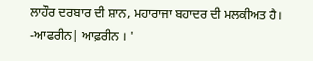ਲਾਹੌਰ ਦਰਬਾਰ ਦੀ ਸ਼ਾਨ, ਮਹਾਰਾਜਾ ਬਹਾਦਰ ਦੀ ਮਲਕੀਅਤ ਹੈ।
-ਆਫਰੀਨ| ਆਫ਼ਰੀਨ । '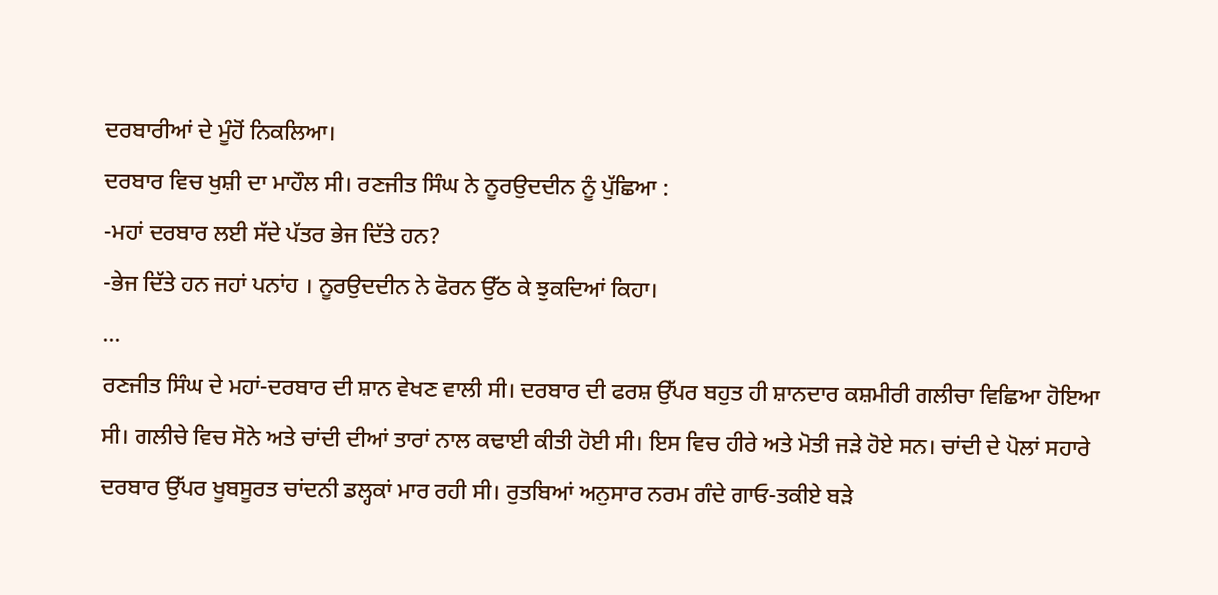ਦਰਬਾਰੀਆਂ ਦੇ ਮੂੰਹੋਂ ਨਿਕਲਿਆ।
ਦਰਬਾਰ ਵਿਚ ਖੁਸ਼ੀ ਦਾ ਮਾਹੌਲ ਸੀ। ਰਣਜੀਤ ਸਿੰਘ ਨੇ ਨੂਰਉਦਦੀਨ ਨੂੰ ਪੁੱਛਿਆ :
-ਮਹਾਂ ਦਰਬਾਰ ਲਈ ਸੱਦੇ ਪੱਤਰ ਭੇਜ ਦਿੱਤੇ ਹਨ?
-ਭੇਜ ਦਿੱਤੇ ਹਨ ਜਹਾਂ ਪਨਾਂਹ । ਨੂਰਉਦਦੀਨ ਨੇ ਫੋਰਨ ਉੱਠ ਕੇ ਝੁਕਦਿਆਂ ਕਿਹਾ।
...
ਰਣਜੀਤ ਸਿੰਘ ਦੇ ਮਹਾਂ-ਦਰਬਾਰ ਦੀ ਸ਼ਾਨ ਵੇਖਣ ਵਾਲੀ ਸੀ। ਦਰਬਾਰ ਦੀ ਫਰਸ਼ ਉੱਪਰ ਬਹੁਤ ਹੀ ਸ਼ਾਨਦਾਰ ਕਸ਼ਮੀਰੀ ਗਲੀਚਾ ਵਿਛਿਆ ਹੋਇਆ ਸੀ। ਗਲੀਚੇ ਵਿਚ ਸੋਨੇ ਅਤੇ ਚਾਂਦੀ ਦੀਆਂ ਤਾਰਾਂ ਨਾਲ ਕਢਾਈ ਕੀਤੀ ਹੋਈ ਸੀ। ਇਸ ਵਿਚ ਹੀਰੇ ਅਤੇ ਮੋਤੀ ਜੜੇ ਹੋਏ ਸਨ। ਚਾਂਦੀ ਦੇ ਪੋਲਾਂ ਸਹਾਰੇ ਦਰਬਾਰ ਉੱਪਰ ਖੂਬਸੂਰਤ ਚਾਂਦਨੀ ਡਲ੍ਹਕਾਂ ਮਾਰ ਰਹੀ ਸੀ। ਰੁਤਬਿਆਂ ਅਨੁਸਾਰ ਨਰਮ ਗੰਦੇ ਗਾਓ-ਤਕੀਏ ਬੜੇ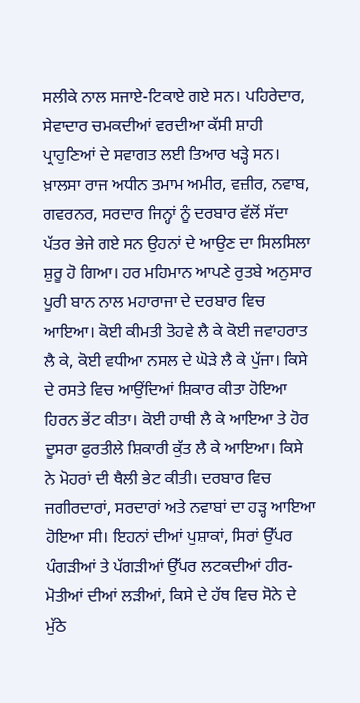ਸਲੀਕੇ ਨਾਲ ਸਜਾਏ-ਟਿਕਾਏ ਗਏ ਸਨ। ਪਹਿਰੇਦਾਰ, ਸੇਵਾਦਾਰ ਚਮਕਦੀਆਂ ਵਰਦੀਆ ਕੱਸੀ ਸ਼ਾਹੀ ਪ੍ਰਾਹੁਣਿਆਂ ਦੇ ਸਵਾਗਤ ਲਈ ਤਿਆਰ ਖੜ੍ਹੇ ਸਨ।
ਖ਼ਾਲਸਾ ਰਾਜ ਅਧੀਨ ਤਮਾਮ ਅਮੀਰ, ਵਜ਼ੀਰ, ਨਵਾਬ, ਗਵਰਨਰ, ਸਰਦਾਰ ਜਿਨ੍ਹਾਂ ਨੂੰ ਦਰਬਾਰ ਵੱਲੋਂ ਸੱਦਾ ਪੱਤਰ ਭੇਜੇ ਗਏ ਸਨ ਉਹਨਾਂ ਦੇ ਆਉਣ ਦਾ ਸਿਲਸਿਲਾ ਸ਼ੁਰੂ ਹੋ ਗਿਆ। ਹਰ ਮਹਿਮਾਨ ਆਪਣੇ ਰੁਤਬੇ ਅਨੁਸਾਰ ਪੂਰੀ ਬਾਨ ਨਾਲ ਮਹਾਰਾਜਾ ਦੇ ਦਰਬਾਰ ਵਿਚ ਆਇਆ। ਕੋਈ ਕੀਮਤੀ ਤੋਹਵੇ ਲੈ ਕੇ ਕੋਈ ਜਵਾਹਰਾਤ ਲੈ ਕੇ, ਕੋਈ ਵਧੀਆ ਨਸਲ ਦੇ ਘੋੜੇ ਲੈ ਕੇ ਪੁੱਜਾ। ਕਿਸੇ ਦੇ ਰਸਤੇ ਵਿਚ ਆਉਂਦਿਆਂ ਸ਼ਿਕਾਰ ਕੀਤਾ ਹੋਇਆ ਹਿਰਨ ਭੇਂਟ ਕੀਤਾ। ਕੋਈ ਹਾਥੀ ਲੈ ਕੇ ਆਇਆ ਤੇ ਹੋਰ ਦੂਸਰਾ ਫੁਰਤੀਲੇ ਸ਼ਿਕਾਰੀ ਕੁੱਤ ਲੈ ਕੇ ਆਇਆ। ਕਿਸੇ ਨੇ ਮੋਹਰਾਂ ਦੀ ਥੈਲੀ ਭੇਟ ਕੀਤੀ। ਦਰਬਾਰ ਵਿਚ ਜਗੀਰਦਾਰਾਂ, ਸਰਦਾਰਾਂ ਅਤੇ ਨਵਾਬਾਂ ਦਾ ਹੜ੍ਹ ਆਇਆ ਹੋਇਆ ਸੀ। ਇਹਨਾਂ ਦੀਆਂ ਪੁਸ਼ਾਕਾਂ, ਸਿਰਾਂ ਉੱਪਰ ਪੰਗੜੀਆਂ ਤੇ ਪੱਗੜੀਆਂ ਉੱਪਰ ਲਟਕਦੀਆਂ ਹੀਰ-ਮੋਤੀਆਂ ਦੀਆਂ ਲੜੀਆਂ, ਕਿਸੇ ਦੇ ਹੱਥ ਵਿਚ ਸੋਨੇ ਦੇ ਮੁੱਠੇ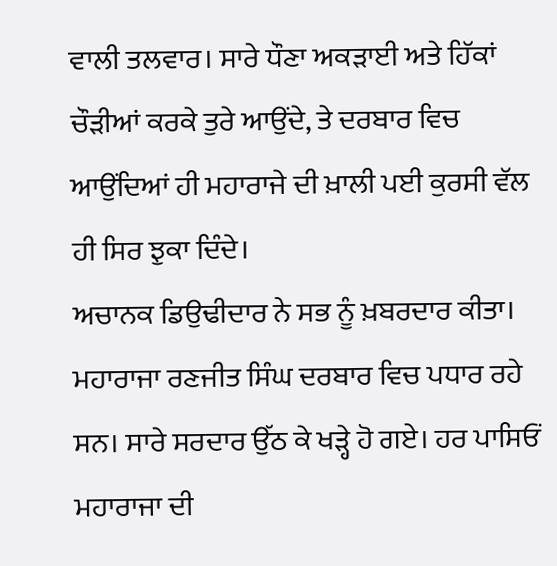ਵਾਲੀ ਤਲਵਾਰ। ਸਾਰੇ ਧੌਣਾ ਅਕੜਾਈ ਅਤੇ ਹਿੱਕਾਂ ਚੌੜੀਆਂ ਕਰਕੇ ਤੁਰੇ ਆਉਂਦੇ, ਤੇ ਦਰਬਾਰ ਵਿਚ ਆਉਂਦਿਆਂ ਹੀ ਮਹਾਰਾਜੇ ਦੀ ਖ਼ਾਲੀ ਪਈ ਕੁਰਸੀ ਵੱਲ ਹੀ ਸਿਰ ਝੁਕਾ ਦਿੰਦੇ।
ਅਚਾਨਕ ਡਿਉਢੀਦਾਰ ਨੇ ਸਭ ਨੂੰ ਖ਼ਬਰਦਾਰ ਕੀਤਾ। ਮਹਾਰਾਜਾ ਰਣਜੀਤ ਸਿੰਘ ਦਰਬਾਰ ਵਿਚ ਪਧਾਰ ਰਹੇ ਸਨ। ਸਾਰੇ ਸਰਦਾਰ ਉੱਠ ਕੇ ਖੜ੍ਹੇ ਹੋ ਗਏ। ਹਰ ਪਾਸਿਓਂ ਮਹਾਰਾਜਾ ਦੀ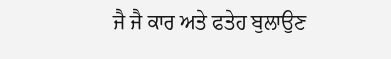ਜੈ ਜੈ ਕਾਰ ਅਤੇ ਫਤੇਹ ਬੁਲਾਉਣ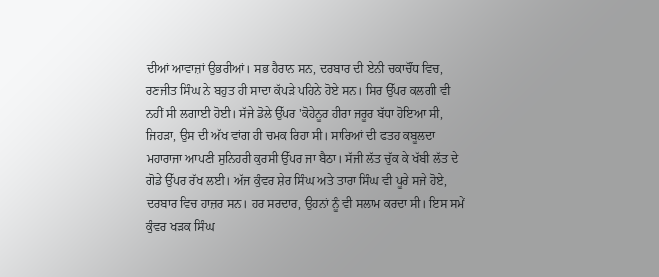ਦੀਆਂ ਆਵਾਜ਼ਾਂ ਉਭਰੀਆਂ। ਸਭ ਹੈਰਾਨ ਸਨ, ਦਰਬਾਰ ਦੀ ਏਨੀ ਚਕਾਚੌਂਧ ਵਿਚ, ਰਣਜੀਤ ਸਿੰਘ ਨੇ ਬਹੁਤ ਹੀ ਸਾਦਾ ਕੱਪੜੇ ਪਹਿਨੇ ਹੋਏ ਸਨ। ਸਿਰ ਉੱਪਰ ਕਲਗੀ ਵੀ ਨਹੀਂ ਸੀ ਲਗਾਈ ਹੋਈ। ਸੱਜੇ ਡੋਲੇ ਉੱਪਰ 'ਕੋਹੇਨੂਰ ਹੀਰਾ ਜਰੂਰ ਬੱਧਾ ਹੋਇਆ ਸੀ, ਜਿਹੜਾ, ਉਸ ਦੀ ਅੱਖ ਵਾਂਗ ਹੀ ਚਮਕ ਰਿਹਾ ਸੀ। ਸਾਰਿਆਂ ਦੀ ਫਤਹ ਕਬੂਲਦਾ ਮਹਾਰਾਜਾ ਆਪਣੀ ਸੁਨਿਹਰੀ ਕੁਰਸੀ ਉੱਪਰ ਜਾ ਬੈਠਾ। ਸੱਜੀ ਲੱਤ ਚੁੱਕ ਕੇ ਖੱਬੀ ਲੱਤ ਦੇ ਗੋਡੇ ਉੱਪਰ ਰੱਖ ਲਈ। ਅੱਜ ਕੁੰਵਰ ਸ਼ੇਰ ਸਿੰਘ ਅਤੇ ਤਾਰਾ ਸਿੰਘ ਵੀ ਪੂਰੇ ਸਜੇ ਹੋਏ, ਦਰਬਾਰ ਵਿਚ ਹਾਜ਼ਰ ਸਨ। ਹਰ ਸਰਦਾਰ, ਉਹਨਾਂ ਨੂੰ ਵੀ ਸਲਾਮ ਕਰਦਾ ਸੀ। ਇਸ ਸਮੇਂ ਕੁੰਵਰ ਖੜਕ ਸਿੰਘ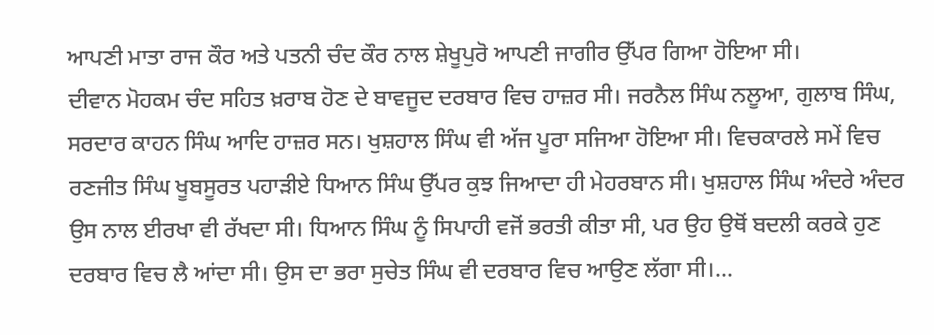ਆਪਣੀ ਮਾਤਾ ਰਾਜ ਕੌਰ ਅਤੇ ਪਤਨੀ ਚੰਦ ਕੌਰ ਨਾਲ ਸ਼ੇਖੂਪੁਰੋ ਆਪਣੀ ਜਾਗੀਰ ਉੱਪਰ ਗਿਆ ਹੋਇਆ ਸੀ।
ਦੀਵਾਨ ਮੋਹਕਮ ਚੰਦ ਸਹਿਤ ਖ਼ਰਾਬ ਹੋਣ ਦੇ ਬਾਵਜੂਦ ਦਰਬਾਰ ਵਿਚ ਹਾਜ਼ਰ ਸੀ। ਜਰਨੈਲ ਸਿੰਘ ਨਲੂਆ, ਗੁਲਾਬ ਸਿੰਘ, ਸਰਦਾਰ ਕਾਹਨ ਸਿੰਘ ਆਦਿ ਹਾਜ਼ਰ ਸਨ। ਖੁਸ਼ਹਾਲ ਸਿੰਘ ਵੀ ਅੱਜ ਪੂਰਾ ਸਜਿਆ ਹੋਇਆ ਸੀ। ਵਿਚਕਾਰਲੇ ਸਮੇਂ ਵਿਚ ਰਣਜੀਤ ਸਿੰਘ ਖੂਬਸੂਰਤ ਪਹਾੜੀਏ ਧਿਆਨ ਸਿੰਘ ਉੱਪਰ ਕੁਝ ਜਿਆਦਾ ਹੀ ਮੇਹਰਬਾਨ ਸੀ। ਖੁਸ਼ਹਾਲ ਸਿੰਘ ਅੰਦਰੇ ਅੰਦਰ ਉਸ ਨਾਲ ਈਰਖਾ ਵੀ ਰੱਖਦਾ ਸੀ। ਧਿਆਨ ਸਿੰਘ ਨੂੰ ਸਿਪਾਹੀ ਵਜੋਂ ਭਰਤੀ ਕੀਤਾ ਸੀ, ਪਰ ਉਹ ਉਥੋਂ ਬਦਲੀ ਕਰਕੇ ਹੁਣ ਦਰਬਾਰ ਵਿਚ ਲੈ ਆਂਦਾ ਸੀ। ਉਸ ਦਾ ਭਰਾ ਸੁਚੇਤ ਸਿੰਘ ਵੀ ਦਰਬਾਰ ਵਿਚ ਆਉਣ ਲੱਗਾ ਸੀ।...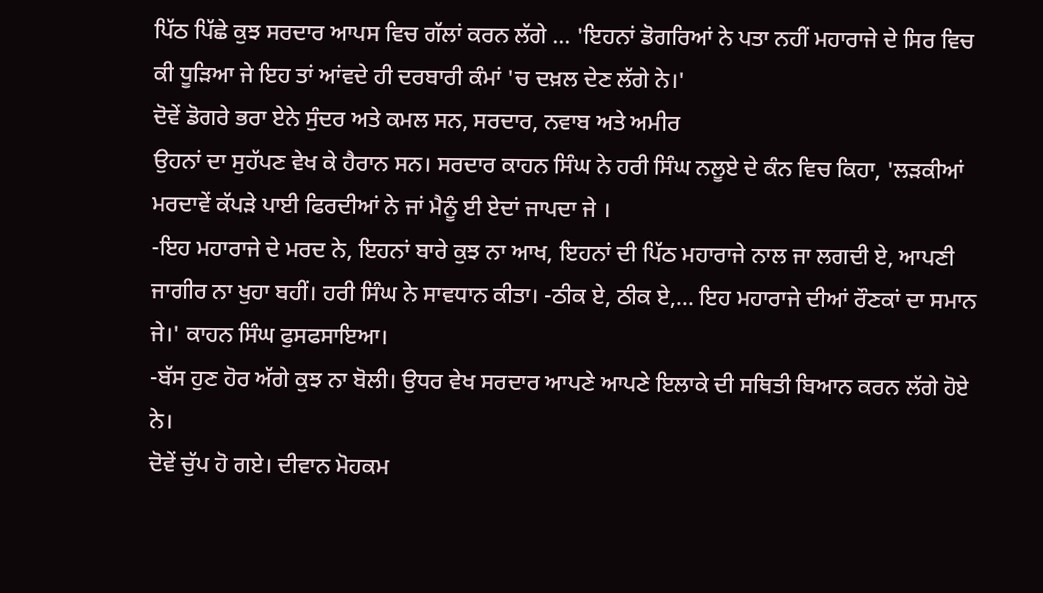ਪਿੱਠ ਪਿੱਛੇ ਕੁਝ ਸਰਦਾਰ ਆਪਸ ਵਿਚ ਗੱਲਾਂ ਕਰਨ ਲੱਗੇ ... 'ਇਹਨਾਂ ਡੋਗਰਿਆਂ ਨੇ ਪਤਾ ਨਹੀਂ ਮਹਾਰਾਜੇ ਦੇ ਸਿਰ ਵਿਚ ਕੀ ਧੂੜਿਆ ਜੇ ਇਹ ਤਾਂ ਆਂਵਦੇ ਹੀ ਦਰਬਾਰੀ ਕੰਮਾਂ 'ਚ ਦਖ਼ਲ ਦੇਣ ਲੱਗੇ ਨੇ।'
ਦੋਵੇਂ ਡੋਗਰੇ ਭਰਾ ਏਨੇ ਸੁੰਦਰ ਅਤੇ ਕਮਲ ਸਨ, ਸਰਦਾਰ, ਨਵਾਬ ਅਤੇ ਅਮੀਰ
ਉਹਨਾਂ ਦਾ ਸੁਹੱਪਣ ਵੇਖ ਕੇ ਹੈਰਾਨ ਸਨ। ਸਰਦਾਰ ਕਾਹਨ ਸਿੰਘ ਨੇ ਹਰੀ ਸਿੰਘ ਨਲੂਏ ਦੇ ਕੰਨ ਵਿਚ ਕਿਹਾ, 'ਲੜਕੀਆਂ ਮਰਦਾਵੇਂ ਕੱਪੜੇ ਪਾਈ ਫਿਰਦੀਆਂ ਨੇ ਜਾਂ ਮੈਨੂੰ ਈ ਏਦਾਂ ਜਾਪਦਾ ਜੇ ।
-ਇਹ ਮਹਾਰਾਜੇ ਦੇ ਮਰਦ ਨੇ, ਇਹਨਾਂ ਬਾਰੇ ਕੁਝ ਨਾ ਆਖ, ਇਹਨਾਂ ਦੀ ਪਿੱਠ ਮਹਾਰਾਜੇ ਨਾਲ ਜਾ ਲਗਦੀ ਏ, ਆਪਣੀ ਜਾਗੀਰ ਨਾ ਖੁਹਾ ਬਹੀਂ। ਹਰੀ ਸਿੰਘ ਨੇ ਸਾਵਧਾਨ ਕੀਤਾ। -ਠੀਕ ਏ, ਠੀਕ ਏ,... ਇਹ ਮਹਾਰਾਜੇ ਦੀਆਂ ਰੌਣਕਾਂ ਦਾ ਸਮਾਨ ਜੇ।' ਕਾਹਨ ਸਿੰਘ ਫੁਸਫਸਾਇਆ।
-ਬੱਸ ਹੁਣ ਹੋਰ ਅੱਗੇ ਕੁਝ ਨਾ ਬੋਲੀ। ਉਧਰ ਵੇਖ ਸਰਦਾਰ ਆਪਣੇ ਆਪਣੇ ਇਲਾਕੇ ਦੀ ਸਥਿਤੀ ਬਿਆਨ ਕਰਨ ਲੱਗੇ ਹੋਏ ਨੇ।
ਦੋਵੇਂ ਚੁੱਪ ਹੋ ਗਏ। ਦੀਵਾਨ ਮੋਹਕਮ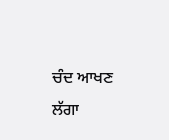ਚੰਦ ਆਖਣ ਲੱਗਾ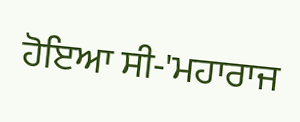ਹੋਇਆ ਸੀ-'ਮਹਾਰਾਜ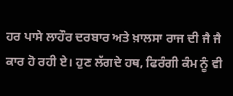ਹਰ ਪਾਸੇ ਲਾਹੌਰ ਦਰਬਾਰ ਅਤੇ ਖ਼ਾਲਸਾ ਰਾਜ ਦੀ ਜੈ ਜੈ ਕਾਰ ਹੋ ਰਹੀ ਏ। ਹੁਣ ਲੱਗਦੇ ਹਥ, ਫਿਰੰਗੀ ਕੰਮ ਨੂੰ ਵੀ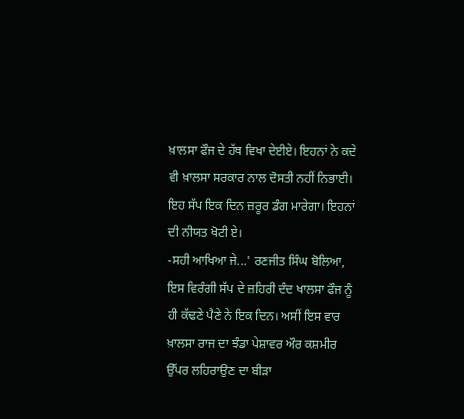ਖ਼ਾਲਸਾ ਫੌਜ ਦੇ ਹੱਥ ਵਿਖਾ ਦੇਈਏ। ਇਹਨਾਂ ਨੇ ਕਦੇ ਵੀ ਖ਼ਾਲਸਾ ਸਰਕਾਰ ਨਾਲ ਦੋਸਤੀ ਨਹੀਂ ਨਿਭਾਈ। ਇਹ ਸੱਪ ਇਕ ਦਿਨ ਜ਼ਰੂਰ ਡੰਗ ਮਾਰੇਗਾ। ਇਹਨਾਂ ਦੀ ਨੀਯਤ ਖੋਟੀ ਏ।
-ਸਹੀ ਆਖਿਆ ਜੇ...' ਰਣਜੀਤ ਸਿੰਘ ਬੋਲਿਆ, ਇਸ ਵਿਰੰਗੀ ਸੱਪ ਦੇ ਜ਼ਹਿਰੀ ਦੰਦ ਖਾਲਸਾ ਫੌਜ ਨੂੰ ਹੀ ਕੱਢਣੇ ਪੈਣੇ ਨੇ ਇਕ ਦਿਨ। ਅਸੀਂ ਇਸ ਵਾਰ ਖ਼ਾਲਸਾ ਰਾਜ ਦਾ ਝੰਡਾ ਪੇਸ਼ਾਵਰ ਔਰ ਕਸ਼ਮੀਰ ਉੱਪਰ ਲਹਿਰਾਉਣ ਦਾ ਬੀੜਾ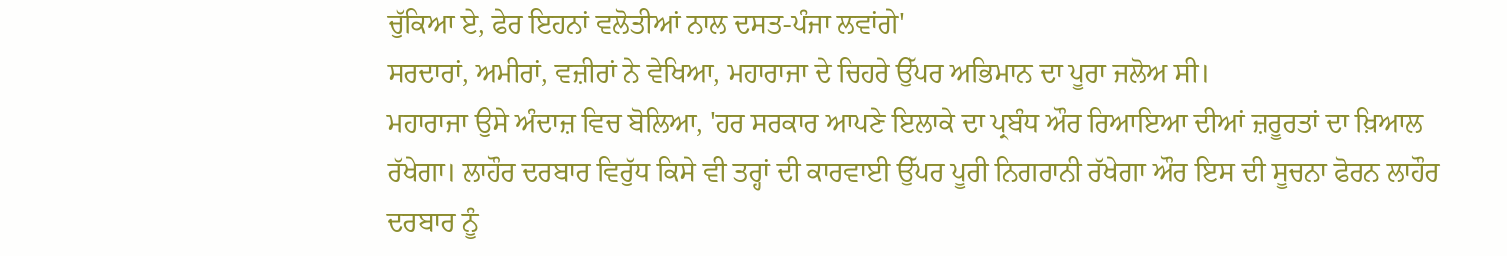ਚੁੱਕਿਆ ਏ, ਫੇਰ ਇਹਨਾਂ ਵਲੋਤੀਆਂ ਨਾਲ ਦਸਤ-ਪੰਜਾ ਲਵਾਂਗੇ'
ਸਰਦਾਰਾਂ, ਅਮੀਰਾਂ, ਵਜ਼ੀਰਾਂ ਨੇ ਵੇਖਿਆ, ਮਹਾਰਾਜਾ ਦੇ ਚਿਹਰੇ ਉੱਪਰ ਅਭਿਮਾਨ ਦਾ ਪੂਰਾ ਜਲੋਅ ਸੀ।
ਮਹਾਰਾਜਾ ਉਸੇ ਅੰਦਾਜ਼ ਵਿਚ ਬੋਲਿਆ, 'ਹਰ ਸਰਕਾਰ ਆਪਣੇ ਇਲਾਕੇ ਦਾ ਪ੍ਰਬੰਧ ਔਰ ਰਿਆਇਆ ਦੀਆਂ ਜ਼ਰੂਰਤਾਂ ਦਾ ਖ਼ਿਆਲ ਰੱਖੇਗਾ। ਲਾਹੌਰ ਦਰਬਾਰ ਵਿਰੁੱਧ ਕਿਸੇ ਵੀ ਤਰ੍ਹਾਂ ਦੀ ਕਾਰਵਾਈ ਉੱਪਰ ਪੂਰੀ ਨਿਗਰਾਨੀ ਰੱਖੇਗਾ ਔਰ ਇਸ ਦੀ ਸੂਚਨਾ ਫੋਰਨ ਲਾਹੌਰ ਦਰਬਾਰ ਨੂੰ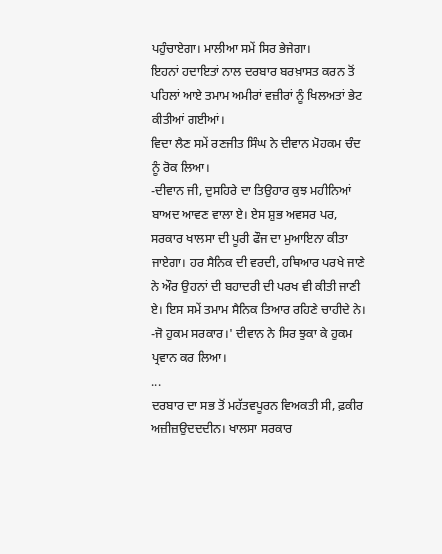ਪਹੁੰਚਾਏਗਾ। ਮਾਲੀਆ ਸਮੇਂ ਸਿਰ ਭੇਜੇਗਾ।
ਇਹਨਾਂ ਹਦਾਇਤਾਂ ਨਾਲ ਦਰਬਾਰ ਬਰਖ਼ਾਸਤ ਕਰਨ ਤੋਂ ਪਹਿਲਾਂ ਆਏ ਤਮਾਮ ਅਮੀਰਾਂ ਵਜ਼ੀਰਾਂ ਨੂੰ ਖਿਲਅਤਾਂ ਭੇਟ ਕੀਤੀਆਂ ਗਈਆਂ।
ਵਿਦਾ ਲੈਣ ਸਮੇਂ ਰਣਜੀਤ ਸਿੰਘ ਨੇ ਦੀਵਾਨ ਮੋਹਕਮ ਚੰਦ ਨੂੰ ਰੋਕ ਲਿਆ।
-ਦੀਵਾਨ ਜੀ, ਦੁਸਹਿਰੇ ਦਾ ਤਿਉਹਾਰ ਕੁਝ ਮਹੀਨਿਆਂ ਬਾਅਦ ਆਵਣ ਵਾਲਾ ਏ। ਏਸ ਸ਼ੁਭ ਅਵਸਰ ਪਰ, ਸਰਕਾਰ ਖਾਲਸਾ ਦੀ ਪੂਰੀ ਫੌਜ ਦਾ ਮੁਆਇਨਾ ਕੀਤਾ ਜਾਏਗਾ। ਹਰ ਸੈਨਿਕ ਦੀ ਵਰਦੀ, ਹਥਿਆਰ ਪਰਖੇ ਜਾਣੇ ਨੇ ਔਰ ਉਹਨਾਂ ਦੀ ਬਹਾਦਰੀ ਦੀ ਪਰਖ ਵੀ ਕੀਤੀ ਜਾਣੀ ਏ। ਇਸ ਸਮੇਂ ਤਮਾਮ ਸੈਨਿਕ ਤਿਆਰ ਰਹਿਣੇ ਚਾਹੀਦੇ ਨੇ।
-ਜੋ ਹੁਕਮ ਸਰਕਾਰ।' ਦੀਵਾਨ ਨੇ ਸਿਰ ਝੁਕਾ ਕੇ ਹੁਕਮ ਪ੍ਰਵਾਨ ਕਰ ਲਿਆ।
...
ਦਰਬਾਰ ਦਾ ਸਭ ਤੋਂ ਮਹੱਤਵਪੂਰਨ ਵਿਅਕਤੀ ਸੀ, ਫ਼ਕੀਰ ਅਜ਼ੀਜ਼ਉਦਦਦੀਨ। ਖਾਲਸਾ ਸਰਕਾਰ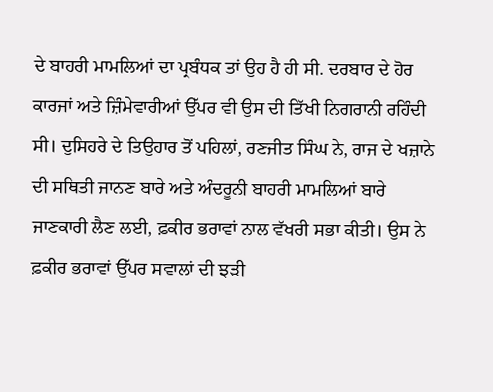ਦੇ ਬਾਹਰੀ ਮਾਮਲਿਆਂ ਦਾ ਪ੍ਰਬੰਧਕ ਤਾਂ ਉਹ ਹੈ ਹੀ ਸੀ. ਦਰਬਾਰ ਦੇ ਹੋਰ ਕਾਰਜਾਂ ਅਤੇ ਜ਼ਿੰਮੇਵਾਰੀਆਂ ਉੱਪਰ ਵੀ ਉਸ ਦੀ ਤਿੱਖੀ ਨਿਗਰਾਨੀ ਰਹਿੰਦੀ ਸੀ। ਦੁਸਿਹਰੇ ਦੇ ਤਿਉਹਾਰ ਤੋਂ ਪਹਿਲਾਂ, ਰਣਜੀਤ ਸਿੰਘ ਨੇ, ਰਾਜ ਦੇ ਖਜ਼ਾਨੇ ਦੀ ਸਥਿਤੀ ਜਾਨਣ ਬਾਰੇ ਅਤੇ ਅੰਦਰੂਨੀ ਬਾਹਰੀ ਮਾਮਲਿਆਂ ਬਾਰੇ ਜਾਣਕਾਰੀ ਲੈਣ ਲਈ, ਫ਼ਕੀਰ ਭਰਾਵਾਂ ਨਾਲ ਵੱਖਰੀ ਸਭਾ ਕੀਤੀ। ਉਸ ਨੇ ਫ਼ਕੀਰ ਭਰਾਵਾਂ ਉੱਪਰ ਸਵਾਲਾਂ ਦੀ ਝੜੀ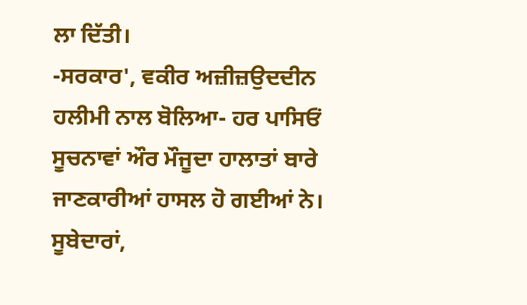ਲਾ ਦਿੱਤੀ।
-ਸਰਕਾਰ', ਵਕੀਰ ਅਜ਼ੀਜ਼ਉਦਦੀਨ ਹਲੀਮੀ ਨਾਲ ਬੋਲਿਆ- ਹਰ ਪਾਸਿਓਂ ਸੂਚਨਾਵਾਂ ਔਰ ਮੌਜੂਦਾ ਹਾਲਾਤਾਂ ਬਾਰੇ ਜਾਣਕਾਰੀਆਂ ਹਾਸਲ ਹੋ ਗਈਆਂ ਨੇ। ਸੂਬੇਦਾਰਾਂ,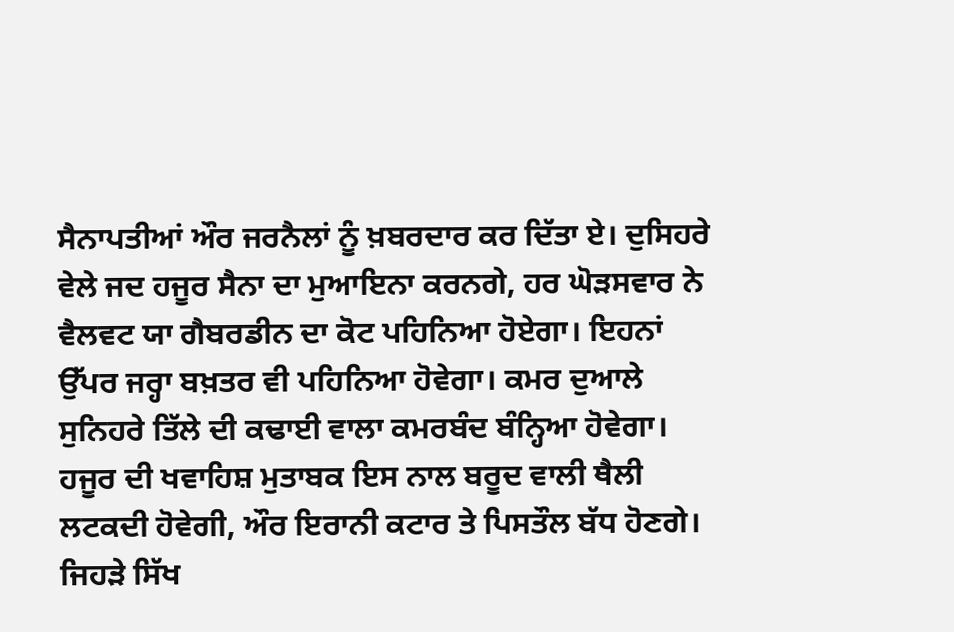ਸੈਨਾਪਤੀਆਂ ਔਰ ਜਰਨੈਲਾਂ ਨੂੰ ਖ਼ਬਰਦਾਰ ਕਰ ਦਿੱਤਾ ਏ। ਦੁਸਿਹਰੇ ਵੇਲੇ ਜਦ ਹਜੂਰ ਸੈਨਾ ਦਾ ਮੁਆਇਨਾ ਕਰਨਗੇ, ਹਰ ਘੋੜਸਵਾਰ ਨੇ ਵੈਲਵਟ ਯਾ ਗੈਬਰਡੀਨ ਦਾ ਕੋਟ ਪਹਿਨਿਆ ਹੋਏਗਾ। ਇਹਨਾਂ ਉੱਪਰ ਜਰ੍ਹਾ ਬਖ਼ਤਰ ਵੀ ਪਹਿਨਿਆ ਹੋਵੇਗਾ। ਕਮਰ ਦੁਆਲੇ ਸੁਨਿਹਰੇ ਤਿੱਲੇ ਦੀ ਕਢਾਈ ਵਾਲਾ ਕਮਰਬੰਦ ਬੰਨ੍ਹਿਆ ਹੋਵੇਗਾ। ਹਜੂਰ ਦੀ ਖਵਾਹਿਸ਼ ਮੁਤਾਬਕ ਇਸ ਨਾਲ ਬਰੂਦ ਵਾਲੀ ਥੈਲੀ ਲਟਕਦੀ ਹੋਵੇਗੀ, ਔਰ ਇਰਾਨੀ ਕਟਾਰ ਤੇ ਪਿਸਤੌਲ ਬੱਧ ਹੋਣਗੇ। ਜਿਹੜੇ ਸਿੱਖ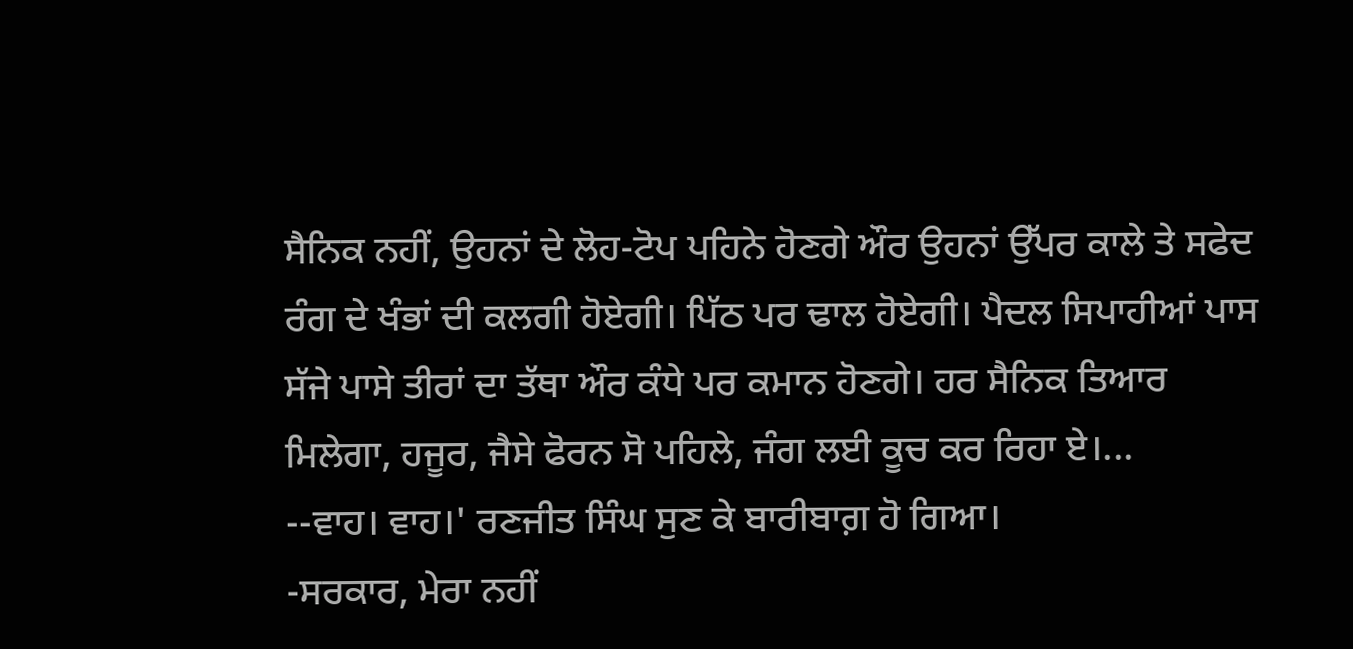ਸੈਨਿਕ ਨਹੀਂ, ਉਹਨਾਂ ਦੇ ਲੋਹ-ਟੋਪ ਪਹਿਨੇ ਹੋਣਗੇ ਔਰ ਉਹਨਾਂ ਉੱਪਰ ਕਾਲੇ ਤੇ ਸਫੇਦ ਰੰਗ ਦੇ ਖੰਭਾਂ ਦੀ ਕਲਗੀ ਹੋਏਗੀ। ਪਿੱਠ ਪਰ ਢਾਲ ਹੋਏਗੀ। ਪੈਦਲ ਸਿਪਾਹੀਆਂ ਪਾਸ ਸੱਜੇ ਪਾਸੇ ਤੀਰਾਂ ਦਾ ਤੱਥਾ ਔਰ ਕੰਧੇ ਪਰ ਕਮਾਨ ਹੋਣਗੇ। ਹਰ ਸੈਨਿਕ ਤਿਆਰ ਮਿਲੇਗਾ, ਹਜੂਰ, ਜੈਸੇ ਫੋਰਨ ਸੋ ਪਹਿਲੇ, ਜੰਗ ਲਈ ਕੂਚ ਕਰ ਰਿਹਾ ਏ।...
--ਵਾਹ। ਵਾਹ।' ਰਣਜੀਤ ਸਿੰਘ ਸੁਣ ਕੇ ਬਾਰੀਬਾਗ਼ ਹੋ ਗਿਆ।
-ਸਰਕਾਰ, ਮੇਰਾ ਨਹੀਂ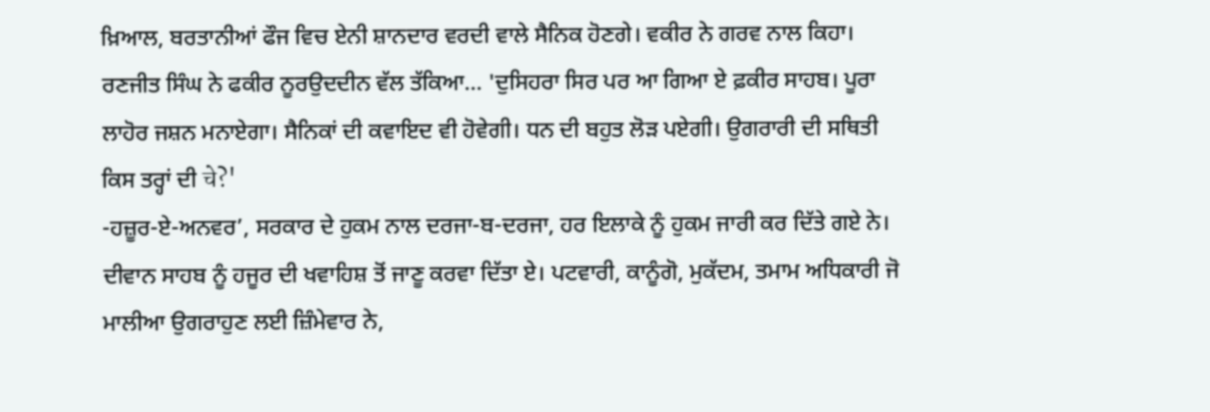ਖ਼ਿਆਲ, ਬਰਤਾਨੀਆਂ ਫੌਜ ਵਿਚ ਏਨੀ ਸ਼ਾਨਦਾਰ ਵਰਦੀ ਵਾਲੇ ਸੈਨਿਕ ਹੋਣਗੇ। ਵਕੀਰ ਨੇ ਗਰਵ ਨਾਲ ਕਿਹਾ।
ਰਣਜੀਤ ਸਿੰਘ ਨੇ ਫਕੀਰ ਨੂਰਉਦਦੀਨ ਵੱਲ ਤੱਕਿਆ... 'ਦੁਸਿਹਰਾ ਸਿਰ ਪਰ ਆ ਗਿਆ ਏ ਫ਼ਕੀਰ ਸਾਹਬ। ਪੂਰਾ ਲਾਹੋਰ ਜਸ਼ਨ ਮਨਾਏਗਾ। ਸੈਨਿਕਾਂ ਦੀ ਕਵਾਇਦ ਵੀ ਹੋਵੇਗੀ। ਧਨ ਦੀ ਬਹੁਤ ਲੋੜ ਪਏਗੀ। ਉਗਰਾਰੀ ਦੀ ਸਥਿਤੀ ਕਿਸ ਤਰ੍ਹਾਂ ਦੀ चे?'
-ਹਜ਼ੂਰ-ਏ-ਅਨਵਰ’, ਸਰਕਾਰ ਦੇ ਹੁਕਮ ਨਾਲ ਦਰਜਾ-ਬ-ਦਰਜਾ, ਹਰ ਇਲਾਕੇ ਨੂੰ ਹੁਕਮ ਜਾਰੀ ਕਰ ਦਿੱਤੇ ਗਏ ਨੇ। ਦੀਵਾਨ ਸਾਹਬ ਨੂੰ ਹਜੂਰ ਦੀ ਖਵਾਹਿਸ਼ ਤੋਂ ਜਾਣੂ ਕਰਵਾ ਦਿੱਤਾ ਏ। ਪਟਵਾਰੀ, ਕਾਨੂੰਗੋ, ਮੁਕੱਦਮ, ਤਮਾਮ ਅਧਿਕਾਰੀ ਜੋ ਮਾਲੀਆ ਉਗਰਾਹੁਣ ਲਈ ਜ਼ਿੰਮੇਵਾਰ ਨੇ,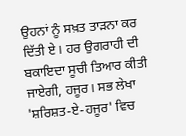ਉਹਨਾਂ ਨੂੰ ਸਖ਼ਤ ਤਾੜਨਾ ਕਰ ਦਿੱਤੀ ਏ। ਹਰ ਉਗਰਾਹੀ ਦੀ ਬਕਾਇਦਾ ਸੂਚੀ ਤਿਆਰ ਕੀਤੀ ਜਾਏਗੀ, ਹਜੂਰ। ਸਭ ਲੇਖਾ 'ਸ਼ਰਿਸ਼ਤ-ਏ-ਹਜੂਰ' ਵਿਚ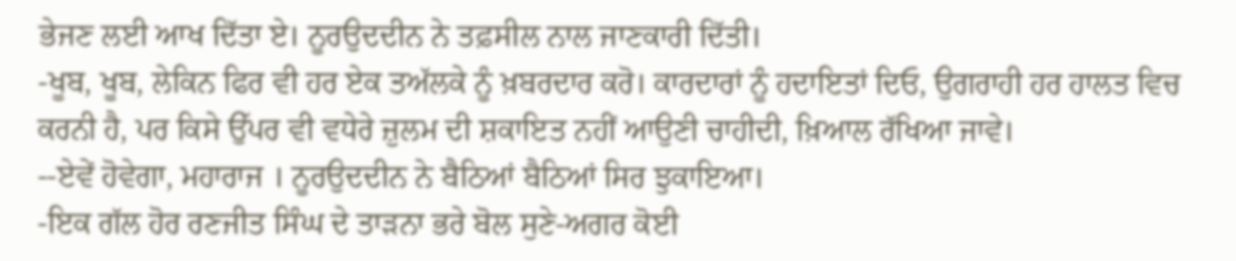ਭੇਜਣ ਲਈ ਆਖ ਦਿੱਤਾ ਏ। ਨੂਰਉਦਦੀਨ ਨੇ ਤਫ਼ਸੀਲ ਨਾਲ ਜਾਣਕਾਰੀ ਦਿੱਤੀ।
-ਖੂਬ, ਖੂਬ, ਲੇਕਿਨ ਫਿਰ ਵੀ ਹਰ ਏਕ ਤਅੱਲਕੇ ਨੂੰ ਖ਼ਬਰਦਾਰ ਕਰੋ। ਕਾਰਦਾਰਾਂ ਨੂੰ ਹਦਾਇਤਾਂ ਦਿਓ, ਉਗਰਾਹੀ ਹਰ ਹਾਲਤ ਵਿਚ ਕਰਨੀ ਹੈ, ਪਰ ਕਿਸੇ ਉੱਪਰ ਵੀ ਵਧੇਰੇ ਜ਼ੁਲਮ ਦੀ ਸ਼ਕਾਇਤ ਨਹੀਂ ਆਉਣੀ ਚਾਹੀਦੀ, ਖ਼ਿਆਲ ਰੱਖਿਆ ਜਾਵੇ।
--ਏਵੇਂ ਹੋਵੇਗਾ, ਮਹਾਰਾਜ । ਨੂਰਉਦਦੀਨ ਨੇ ਬੈਠਿਆਂ ਬੈਠਿਆਂ ਸਿਰ ਝੁਕਾਇਆ।
-ਇਕ ਗੱਲ ਹੋਰ ਰਣਜੀਤ ਸਿੰਘ ਦੇ ਤਾੜਨਾ ਭਰੇ ਬੋਲ ਸੁਣੇ-ਅਗਰ ਕੋਈ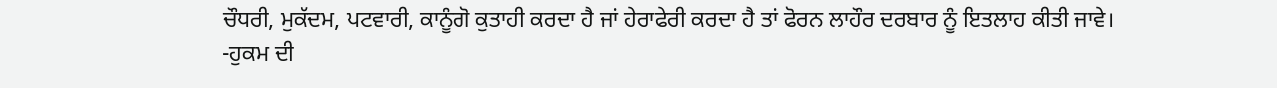ਚੌਧਰੀ, ਮੁਕੱਦਮ, ਪਟਵਾਰੀ, ਕਾਨੂੰਗੋ ਕੁਤਾਹੀ ਕਰਦਾ ਹੈ ਜਾਂ ਹੇਰਾਫੇਰੀ ਕਰਦਾ ਹੈ ਤਾਂ ਫੋਰਨ ਲਾਹੌਰ ਦਰਬਾਰ ਨੂੰ ਇਤਲਾਹ ਕੀਤੀ ਜਾਵੇ।
-ਹੁਕਮ ਦੀ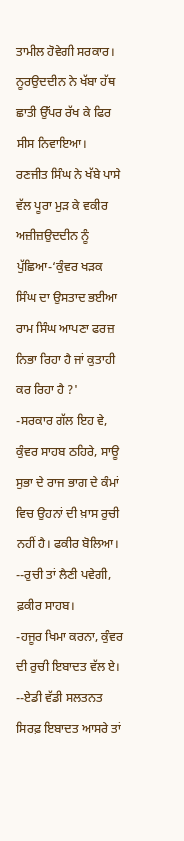ਤਾਮੀਲ ਹੋਵੇਗੀ ਸਰਕਾਰ। ਨੂਰਉਦਦੀਨ ਨੇ ਖੱਬਾ ਹੱਥ ਛਾਤੀ ਉੱਪਰ ਰੱਖ ਕੇ ਫਿਰ ਸੀਸ ਨਿਵਾਇਆ।
ਰਣਜੀਤ ਸਿੰਘ ਨੇ ਖੱਬੇ ਪਾਸੇ ਵੱਲ ਪੂਰਾ ਮੁੜ ਕੇ ਵਕੀਰ ਅਜ਼ੀਜ਼ਉਦਦੀਨ ਨੂੰ ਪੁੱਛਿਆ-‘ਕੁੰਵਰ ਖੜਕ ਸਿੰਘ ਦਾ ਉਸਤਾਦ ਭਈਆ ਰਾਮ ਸਿੰਘ ਆਪਣਾ ਫਰਜ਼ ਨਿਭਾ ਰਿਹਾ ਹੈ ਜਾਂ ਕੁਤਾਹੀ ਕਰ ਰਿਹਾ ਹੈ ?'
-ਸਰਕਾਰ ਗੱਲ ਇਹ ਵੇ, ਕੁੰਵਰ ਸਾਹਬ ਠਹਿਰੇ, ਸਾਊ ਸੁਭਾ ਦੇ ਰਾਜ ਭਾਗ ਦੇ ਕੰਮਾਂ ਵਿਚ ਉਹਨਾਂ ਦੀ ਖ਼ਾਸ ਰੁਚੀ ਨਹੀਂ ਹੈ। ਫਕੀਰ ਬੋਲਿਆ।
--ਰੁਚੀ ਤਾਂ ਲੈਣੀ ਪਵੇਗੀ, ਫ਼ਕੀਰ ਸਾਹਬ।
-ਹਜੂਰ ਖਿਮਾ ਕਰਨਾ, ਕੁੰਵਰ ਦੀ ਰੁਚੀ ਇਬਾਦਤ ਵੱਲ ਏ।
--ਏਡੀ ਵੱਡੀ ਸਲਤਨਤ ਸਿਰਫ਼ ਇਬਾਦਤ ਆਸਰੇ ਤਾਂ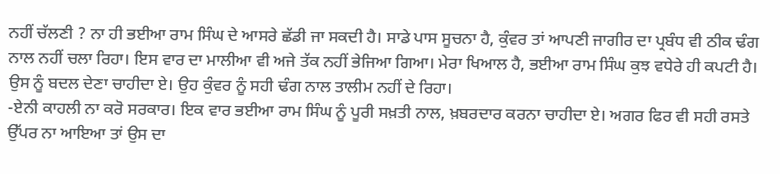ਨਹੀਂ ਚੱਲਣੀ ? ਨਾ ਹੀ ਭਈਆ ਰਾਮ ਸਿੰਘ ਦੇ ਆਸਰੇ ਛੱਡੀ ਜਾ ਸਕਦੀ ਹੈ। ਸਾਡੇ ਪਾਸ ਸੂਚਨਾ ਹੈ, ਕੁੰਵਰ ਤਾਂ ਆਪਣੀ ਜਾਗੀਰ ਦਾ ਪ੍ਰਬੰਧ ਵੀ ਠੀਕ ਢੰਗ ਨਾਲ ਨਹੀਂ ਚਲਾ ਰਿਹਾ। ਇਸ ਵਾਰ ਦਾ ਮਾਲੀਆ ਵੀ ਅਜੇ ਤੱਕ ਨਹੀਂ ਭੇਜਿਆ ਗਿਆ। ਮੇਰਾ ਖਿਆਲ ਹੈ, ਭਈਆ ਰਾਮ ਸਿੰਘ ਕੁਝ ਵਧੇਰੇ ਹੀ ਕਪਟੀ ਹੈ। ਉਸ ਨੂੰ ਬਦਲ ਦੇਣਾ ਚਾਹੀਦਾ ਏ। ਉਹ ਕੁੰਵਰ ਨੂੰ ਸਹੀ ਢੰਗ ਨਾਲ ਤਾਲੀਮ ਨਹੀਂ ਦੇ ਰਿਹਾ।
-ਏਨੀ ਕਾਹਲੀ ਨਾ ਕਰੋ ਸਰਕਾਰ। ਇਕ ਵਾਰ ਭਈਆ ਰਾਮ ਸਿੰਘ ਨੂੰ ਪੂਰੀ ਸਖ਼ਤੀ ਨਾਲ, ਖ਼ਬਰਦਾਰ ਕਰਨਾ ਚਾਹੀਦਾ ਏ। ਅਗਰ ਫਿਰ ਵੀ ਸਹੀ ਰਸਤੇ ਉੱਪਰ ਨਾ ਆਇਆ ਤਾਂ ਉਸ ਦਾ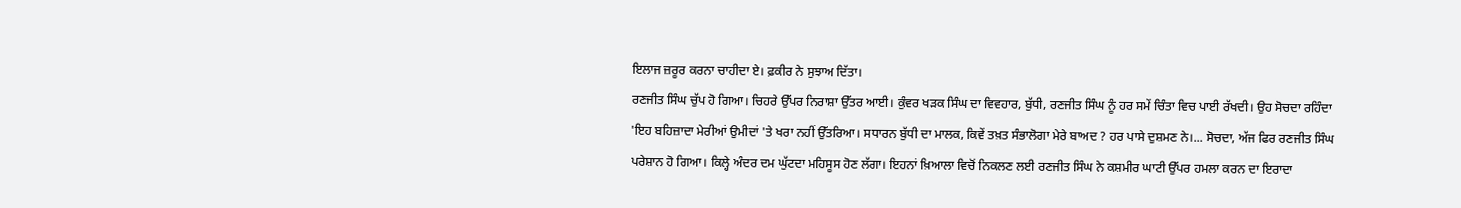ਇਲਾਜ ਜ਼ਰੂਰ ਕਰਨਾ ਚਾਹੀਦਾ ਏ। ਫ਼ਕੀਰ ਨੇ ਸੁਝਾਅ ਦਿੱਤਾ।
ਰਣਜੀਤ ਸਿੰਘ ਚੁੱਪ ਹੋ ਗਿਆ। ਚਿਹਰੇ ਉੱਪਰ ਨਿਰਾਸ਼ਾ ਉੱਤਰ ਆਈ। ਕੁੰਵਰ ਖੜਕ ਸਿੰਘ ਦਾ ਵਿਵਹਾਰ, ਬੁੱਧੀ, ਰਣਜੀਤ ਸਿੰਘ ਨੂੰ ਹਰ ਸਮੇਂ ਚਿੰਤਾ ਵਿਚ ਪਾਈ ਰੱਖਦੀ। ਉਹ ਸੋਚਦਾ ਰਹਿੰਦਾ 'ਇਹ ਬਹਿਜ਼ਾਦਾ ਮੇਰੀਆਂ ਉਮੀਦਾਂ 'ਤੇ ਖਰਾ ਨਹੀਂ ਉੱਤਰਿਆ। ਸਧਾਰਨ ਬੁੱਧੀ ਦਾ ਮਾਲਕ, ਕਿਵੇਂ ਤਖ਼ਤ ਸੰਭਾਲੋਗਾ ਮੇਰੇ ਬਾਅਦ ? ਹਰ ਪਾਸੇ ਦੁਸ਼ਮਣ ਨੇ।... ਸੋਚਦਾ, ਅੱਜ ਫਿਰ ਰਣਜੀਤ ਸਿੰਘ ਪਰੇਸ਼ਾਨ ਹੋ ਗਿਆ। ਕਿਲ੍ਹੇ ਅੰਦਰ ਦਮ ਘੁੱਟਦਾ ਮਹਿਸੂਸ ਹੋਣ ਲੱਗਾ। ਇਹਨਾਂ ਖ਼ਿਆਲਾ ਵਿਚੋਂ ਨਿਕਲਣ ਲਈ ਰਣਜੀਤ ਸਿੰਘ ਨੇ ਕਸ਼ਮੀਰ ਘਾਟੀ ਉੱਪਰ ਹਮਲਾ ਕਰਨ ਦਾ ਇਰਾਦਾ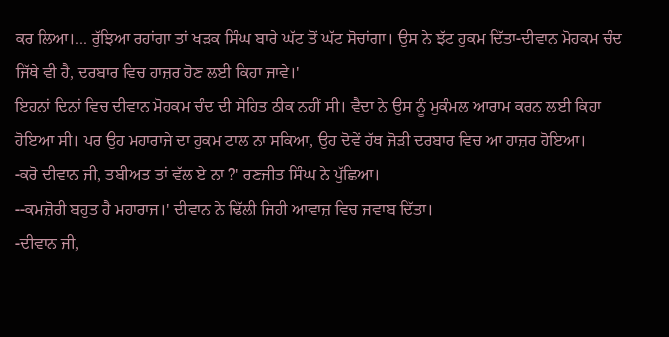ਕਰ ਲਿਆ।... ਰੁੱਝਿਆ ਰਹਾਂਗਾ ਤਾਂ ਖੜਕ ਸਿੰਘ ਬਾਰੇ ਘੱਟ ਤੋਂ ਘੱਟ ਸੋਚਾਂਗਾ। ਉਸ ਨੇ ਝੱਟ ਹੁਕਮ ਦਿੱਤਾ-ਦੀਵਾਨ ਮੋਹਕਮ ਚੰਦ ਜਿੱਥੇ ਵੀ ਹੈ, ਦਰਬਾਰ ਵਿਚ ਹਾਜ਼ਰ ਹੋਣ ਲਈ ਕਿਹਾ ਜਾਵੇ।'
ਇਹਨਾਂ ਦਿਨਾਂ ਵਿਚ ਦੀਵਾਨ ਮੋਹਕਮ ਚੰਦ ਦੀ ਸੇਹਿਤ ਠੀਕ ਨਹੀਂ ਸੀ। ਵੈਦਾ ਨੇ ਉਸ ਨੂੰ ਮੁਕੰਮਲ ਆਰਾਮ ਕਰਨ ਲਈ ਕਿਹਾ ਹੋਇਆ ਸੀ। ਪਰ ਉਹ ਮਹਾਰਾਜੇ ਦਾ ਹੁਕਮ ਟਾਲ ਨਾ ਸਕਿਆ, ਉਹ ਦੋਵੇਂ ਹੱਥ ਜੋੜੀ ਦਰਬਾਰ ਵਿਚ ਆ ਹਾਜ਼ਰ ਹੋਇਆ।
-ਕਰੋ ਦੀਵਾਨ ਜੀ, ਤਬੀਅਤ ਤਾਂ ਵੱਲ ਏ ਨਾ ?' ਰਣਜੀਤ ਸਿੰਘ ਨੇ ਪੁੱਛਿਆ।
--ਕਮਜ਼ੋਰੀ ਬਹੁਤ ਹੈ ਮਹਾਰਾਜ।' ਦੀਵਾਨ ਨੇ ਢਿੱਲੀ ਜਿਹੀ ਆਵਾਜ਼ ਵਿਚ ਜਵਾਬ ਦਿੱਤਾ।
-ਦੀਵਾਨ ਜੀ,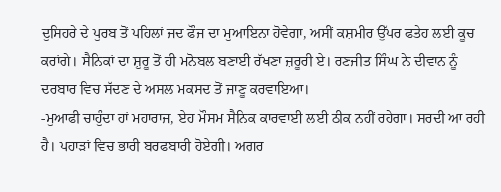ਦੁਸਿਹਰੇ ਦੇ ਪੁਰਬ ਤੋਂ ਪਹਿਲਾਂ ਜਦ ਫੌਜ ਦਾ ਮੁਆਇਨਾ ਹੋਵੇਗਾ, ਅਸੀਂ ਕਸ਼ਮੀਰ ਉੱਪਰ ਫਤੇਹ ਲਈ ਕੂਚ ਕਰਾਂਗੇ। ਸੈਨਿਕਾਂ ਦਾ ਸ਼ੁਰੂ ਤੋਂ ਹੀ ਮਨੋਬਲ ਬਣਾਈ ਰੱਖਣਾ ਜ਼ਰੂਰੀ ਏ। ਰਣਜੀਤ ਸਿੰਘ ਨੇ ਦੀਵਾਨ ਨੂੰ ਦਰਬਾਰ ਵਿਚ ਸੱਦਣ ਦੇ ਅਸਲ ਮਕਸਦ ਤੋਂ ਜਾਣੂ ਕਰਵਾਇਆ।
-ਮੁਆਫੀ ਚਾਹੁੰਦਾ ਹਾਂ ਮਹਾਰਾਜ, ਏਹ ਮੌਸਮ ਸੈਨਿਕ ਕਾਰਵਾਈ ਲਈ ਠੀਕ ਨਹੀਂ ਰਹੇਗਾ। ਸਰਦੀ ਆ ਰਹੀ ਹੈ। ਪਹਾੜਾਂ ਵਿਚ ਭਾਰੀ ਬਰਫਬਾਰੀ ਹੋਏਗੀ। ਅਗਰ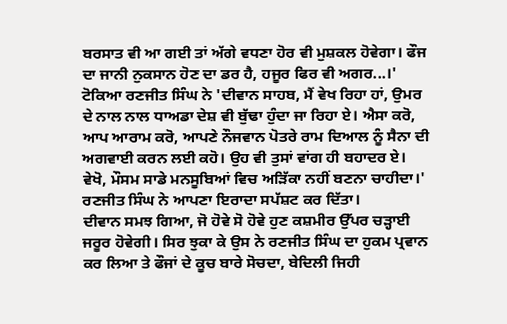ਬਰਸਾਤ ਵੀ ਆ ਗਈ ਤਾਂ ਅੱਗੇ ਵਧਣਾ ਹੋਰ ਵੀ ਮੁਸ਼ਕਲ ਹੋਵੇਗਾ। ਫੌਜ ਦਾ ਜਾਨੀ ਨੁਕਸਾਨ ਹੋਣ ਦਾ ਡਰ ਹੈ, ਹਜੂਰ ਫਿਰ ਵੀ ਅਗਰ...।'
ਟੋਕਿਆ ਰਣਜੀਤ ਸਿੰਘ ਨੇ 'ਦੀਵਾਨ ਸਾਹਬ, ਮੈਂ ਵੇਖ ਰਿਹਾ ਹਾਂ, ਉਮਰ ਦੇ ਨਾਲ ਨਾਲ ਧਾਅਡਾ ਦੇਸ਼ ਵੀ ਬੁੱਢਾ ਹੁੰਦਾ ਜਾ ਰਿਹਾ ਏ। ਐਸਾ ਕਰੋ, ਆਪ ਆਰਾਮ ਕਰੋ, ਆਪਣੇ ਨੌਜਵਾਨ ਪੋਤਰੇ ਰਾਮ ਦਿਆਲ ਨੂੰ ਸੈਨਾ ਦੀ ਅਗਵਾਈ ਕਰਨ ਲਈ ਕਹੋ। ਉਹ ਵੀ ਤੁਸਾਂ ਵਾਂਗ ਹੀ ਬਹਾਦਰ ਏ। ਵੇਖੋ, ਮੌਸਮ ਸਾਡੇ ਮਨਸੂਬਿਆਂ ਵਿਚ ਅੜਿੱਕਾ ਨਹੀਂ ਬਣਨਾ ਚਾਹੀਦਾ।' ਰਣਜੀਤ ਸਿੰਘ ਨੇ ਆਪਣਾ ਇਰਾਦਾ ਸਪੱਸ਼ਟ ਕਰ ਦਿੱਤਾ।
ਦੀਵਾਨ ਸਮਝ ਗਿਆ, ਜੋ ਹੋਵੇ ਸੋ ਹੋਵੇ ਹੁਣ ਕਸ਼ਮੀਰ ਉੱਪਰ ਚੜ੍ਹਾਈ ਜਰੂਰ ਹੋਵੇਗੀ। ਸਿਰ ਝੁਕਾ ਕੇ ਉਸ ਨੇ ਰਣਜੀਤ ਸਿੰਘ ਦਾ ਹੁਕਮ ਪ੍ਰਵਾਨ ਕਰ ਲਿਆ ਤੇ ਫੌਜਾਂ ਦੇ ਕੂਚ ਬਾਰੇ ਸੋਚਦਾ, ਬੇਦਿਲੀ ਜਿਹੀ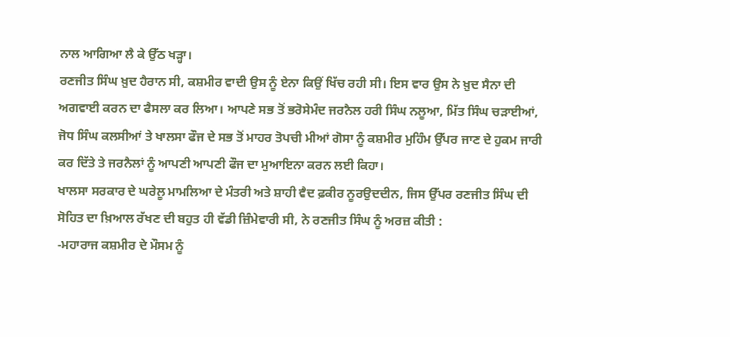ਨਾਲ ਆਗਿਆ ਲੈ ਕੇ ਉੱਠ ਖੜ੍ਹਾ।
ਰਣਜੀਤ ਸਿੰਘ ਖ਼ੁਦ ਹੈਰਾਨ ਸੀ, ਕਸ਼ਮੀਰ ਵਾਦੀ ਉਸ ਨੂੰ ਏਨਾ ਕਿਉਂ ਖਿੱਚ ਰਹੀ ਸੀ। ਇਸ ਵਾਰ ਉਸ ਨੇ ਖ਼ੁਦ ਸੈਨਾ ਦੀ ਅਗਵਾਈ ਕਰਨ ਦਾ ਫੈਸਲਾ ਕਰ ਲਿਆ। ਆਪਣੇ ਸਭ ਤੋਂ ਭਰੋਸੇਮੰਦ ਜਰਨੈਲ ਹਰੀ ਸਿੰਘ ਨਲੂਆ, ਮਿੱਤ ਸਿੰਘ ਚੜਾਈਆਂ, ਜੋਧ ਸਿੰਘ ਕਲਸੀਆਂ ਤੇ ਖਾਲਸਾ ਫੌਜ ਦੇ ਸਭ ਤੋਂ ਮਾਹਰ ਤੋਪਚੀ ਮੀਆਂ ਗੋਸਾ ਨੂੰ ਕਸ਼ਮੀਰ ਮੁਹਿੰਮ ਉੱਪਰ ਜਾਣ ਦੇ ਹੁਕਮ ਜਾਰੀ ਕਰ ਦਿੱਤੇ ਤੇ ਜਰਨੈਲਾਂ ਨੂੰ ਆਪਣੀ ਆਪਣੀ ਫੌਜ ਦਾ ਮੁਆਇਨਾ ਕਰਨ ਲਈ ਕਿਹਾ।
ਖਾਲਸਾ ਸਰਕਾਰ ਦੇ ਘਰੇਲੂ ਮਾਮਲਿਆ ਦੇ ਮੰਤਰੀ ਅਤੇ ਸ਼ਾਹੀ ਵੈਦ ਫ਼ਕੀਰ ਨੂਰਉਦਦੀਨ, ਜਿਸ ਉੱਪਰ ਰਣਜੀਤ ਸਿੰਘ ਦੀ ਸੋਹਿਤ ਦਾ ਖ਼ਿਆਲ ਰੱਖਣ ਦੀ ਬਹੁਤ ਹੀ ਵੱਡੀ ਜ਼ਿੰਮੇਵਾਰੀ ਸੀ, ਨੇ ਰਣਜੀਤ ਸਿੰਘ ਨੂੰ ਅਰਜ਼ ਕੀਤੀ :
-ਮਹਾਰਾਜ ਕਸ਼ਮੀਰ ਦੇ ਮੌਸਮ ਨੂੰ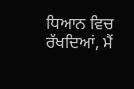ਧਿਆਨ ਵਿਚ ਰੱਖਦਿਆਂ, ਮੈਂ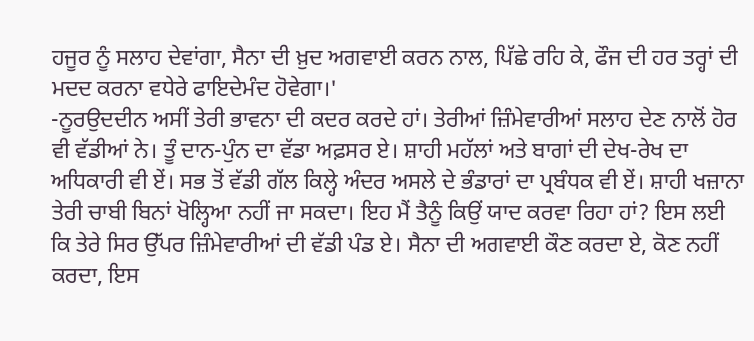ਹਜੂਰ ਨੂੰ ਸਲਾਹ ਦੇਵਾਂਗਾ, ਸੈਨਾ ਦੀ ਖ਼ੁਦ ਅਗਵਾਈ ਕਰਨ ਨਾਲ, ਪਿੱਛੇ ਰਹਿ ਕੇ, ਫੌਜ ਦੀ ਹਰ ਤਰ੍ਹਾਂ ਦੀ ਮਦਦ ਕਰਨਾ ਵਧੇਰੇ ਫਾਇਦੇਮੰਦ ਹੋਵੇਗਾ।'
-ਨੂਰਉਦਦੀਨ ਅਸੀਂ ਤੇਰੀ ਭਾਵਨਾ ਦੀ ਕਦਰ ਕਰਦੇ ਹਾਂ। ਤੇਰੀਆਂ ਜ਼ਿੰਮੇਵਾਰੀਆਂ ਸਲਾਹ ਦੇਣ ਨਾਲੋਂ ਹੋਰ ਵੀ ਵੱਡੀਆਂ ਨੇ। ਤੂੰ ਦਾਨ-ਪੁੰਨ ਦਾ ਵੱਡਾ ਅਫ਼ਸਰ ਏ। ਸ਼ਾਹੀ ਮਹੱਲਾਂ ਅਤੇ ਬਾਗਾਂ ਦੀ ਦੇਖ-ਰੇਖ ਦਾ ਅਧਿਕਾਰੀ ਵੀ ਏਂ। ਸਭ ਤੋਂ ਵੱਡੀ ਗੱਲ ਕਿਲ੍ਹੇ ਅੰਦਰ ਅਸਲੇ ਦੇ ਭੰਡਾਰਾਂ ਦਾ ਪ੍ਰਬੰਧਕ ਵੀ ਏਂ। ਸ਼ਾਹੀ ਖਜ਼ਾਨਾ ਤੇਰੀ ਚਾਬੀ ਬਿਨਾਂ ਖੋਲ੍ਹਿਆ ਨਹੀਂ ਜਾ ਸਕਦਾ। ਇਹ ਮੈਂ ਤੈਨੂੰ ਕਿਉਂ ਯਾਦ ਕਰਵਾ ਰਿਹਾ ਹਾਂ? ਇਸ ਲਈ ਕਿ ਤੇਰੇ ਸਿਰ ਉੱਪਰ ਜ਼ਿੰਮੇਵਾਰੀਆਂ ਦੀ ਵੱਡੀ ਪੰਡ ਏ। ਸੈਨਾ ਦੀ ਅਗਵਾਈ ਕੌਣ ਕਰਦਾ ਏ, ਕੋਣ ਨਹੀਂ ਕਰਦਾ, ਇਸ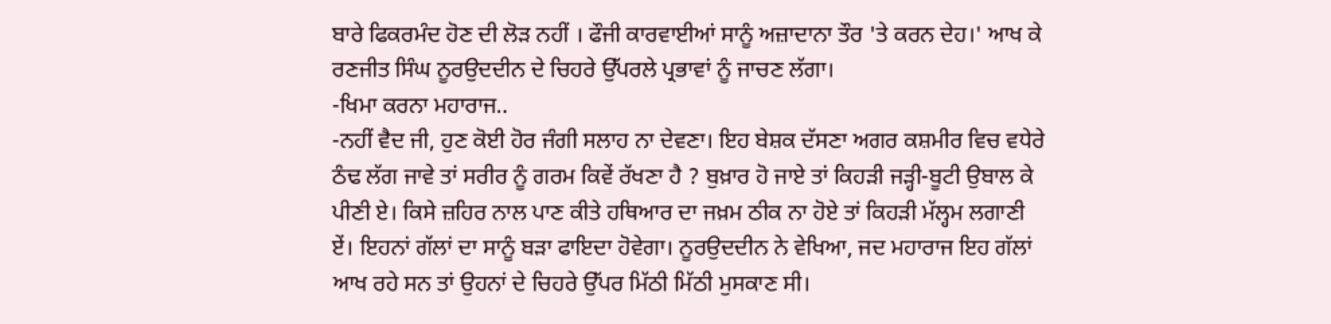ਬਾਰੇ ਫਿਕਰਮੰਦ ਹੋਣ ਦੀ ਲੋੜ ਨਹੀਂ । ਫੌਜੀ ਕਾਰਵਾਈਆਂ ਸਾਨੂੰ ਅਜ਼ਾਦਾਨਾ ਤੌਰ 'ਤੇ ਕਰਨ ਦੇਹ।' ਆਖ ਕੇ ਰਣਜੀਤ ਸਿੰਘ ਨੂਰਉਦਦੀਨ ਦੇ ਚਿਹਰੇ ਉੱਪਰਲੇ ਪ੍ਰਭਾਵਾਂ ਨੂੰ ਜਾਚਣ ਲੱਗਾ।
-ਖਿਮਾ ਕਰਨਾ ਮਹਾਰਾਜ..
-ਨਹੀਂ ਵੈਦ ਜੀ, ਹੁਣ ਕੋਈ ਹੋਰ ਜੰਗੀ ਸਲਾਹ ਨਾ ਦੇਵਣਾ। ਇਹ ਬੇਸ਼ਕ ਦੱਸਣਾ ਅਗਰ ਕਸ਼ਮੀਰ ਵਿਚ ਵਧੇਰੇ ਠੰਢ ਲੱਗ ਜਾਵੇ ਤਾਂ ਸਰੀਰ ਨੂੰ ਗਰਮ ਕਿਵੇਂ ਰੱਖਣਾ ਹੈ ? ਬੁਖ਼ਾਰ ਹੋ ਜਾਏ ਤਾਂ ਕਿਹੜੀ ਜੜ੍ਹੀ-ਬੂਟੀ ਉਬਾਲ ਕੇ ਪੀਣੀ ਏ। ਕਿਸੇ ਜ਼ਹਿਰ ਨਾਲ ਪਾਣ ਕੀਤੇ ਹਥਿਆਰ ਦਾ ਜਖ਼ਮ ਠੀਕ ਨਾ ਹੋਏ ਤਾਂ ਕਿਹੜੀ ਮੱਲ੍ਹਮ ਲਗਾਣੀ ਏਂ। ਇਹਨਾਂ ਗੱਲਾਂ ਦਾ ਸਾਨੂੰ ਬੜਾ ਫਾਇਦਾ ਹੋਵੇਗਾ। ਨੂਰਉਦਦੀਨ ਨੇ ਵੇਖਿਆ, ਜਦ ਮਹਾਰਾਜ ਇਹ ਗੱਲਾਂ ਆਖ ਰਹੇ ਸਨ ਤਾਂ ਉਹਨਾਂ ਦੇ ਚਿਹਰੇ ਉੱਪਰ ਮਿੱਠੀ ਮਿੱਠੀ ਮੁਸਕਾਣ ਸੀ।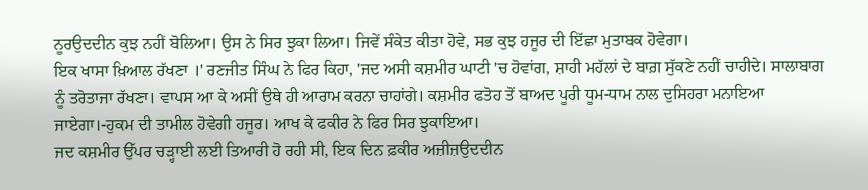ਨੂਰਉਦਦੀਨ ਕੁਝ ਨਹੀਂ ਬੋਲਿਆ। ਉਸ ਨੇ ਸਿਰ ਝੁਕਾ ਲਿਆ। ਜਿਵੇਂ ਸੰਕੇਤ ਕੀਤਾ ਹੋਵੇ, ਸਭ ਕੁਝ ਹਜੂਰ ਦੀ ਇੱਛਾ ਮੁਤਾਬਕ ਹੋਵੇਗਾ।
ਇਕ ਖਾਸਾ ਖ਼ਿਆਲ ਰੱਖਣਾ ।' ਰਣਜੀਤ ਸਿੰਘ ਨੇ ਫਿਰ ਕਿਹਾ, 'ਜਦ ਅਸੀ ਕਸ਼ਮੀਰ ਘਾਟੀ 'ਚ ਹੋਵਾਂਗ, ਸ਼ਾਹੀ ਮਹੱਲਾਂ ਦੇ ਬਾਗ਼ ਸੁੱਕਣੇ ਨਹੀਂ ਚਾਹੀਦੇ। ਸਾਲਾਬਾਗ ਨੂੰ ਤਰੋਤਾਜਾ ਰੱਖਣਾ। ਵਾਪਸ ਆ ਕੇ ਅਸੀਂ ਉਥੇ ਹੀ ਆਰਾਮ ਕਰਨਾ ਚਾਹਾਂਗੇ। ਕਸ਼ਮੀਰ ਫਤੋਹ ਤੋਂ ਬਾਅਦ ਪੂਰੀ ਧੂਮ-ਧਾਮ ਨਾਲ ਦੁਸਿਹਰਾ ਮਨਾਇਆ ਜਾਏਗਾ।-ਹੁਕਮ ਦੀ ਤਾਮੀਲ ਹੋਵੇਗੀ ਹਜੂਰ। ਆਖ ਕੇ ਫਕੀਰ ਨੇ ਫਿਰ ਸਿਰ ਝੁਕਾਇਆ।
ਜਦ ਕਸ਼ਮੀਰ ਉੱਪਰ ਚੜ੍ਹਾਈ ਲਈ ਤਿਆਰੀ ਹੋ ਰਹੀ ਸੀ, ਇਕ ਦਿਨ ਫ਼ਕੀਰ ਅਜ਼ੀਜ਼ਉਦਦੀਨ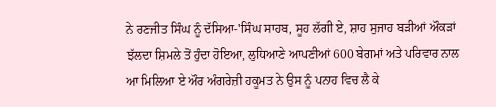ਨੇ ਰਣਜੀਤ ਸਿੰਘ ਨੂੰ ਦੱਸਿਆ-'ਸਿੰਘ ਸਾਹਬ, ਸੂਹ ਲੱਗੀ ਏ, ਸ਼ਾਹ ਸੁਜਾਹ ਬੜੀਆਂ ਔਕੜਾਂ ਝੱਲਦਾ ਸ਼ਿਮਲੇ ਤੋਂ ਹੁੰਦਾ ਹੋਇਆ, ਲੁਧਿਆਣੇ ਆਪਣੀਆਂ 600 ਬੇਗਮਾਂ ਅਤੇ ਪਰਿਵਾਰ ਨਾਲ ਆ ਮਿਲਿਆ ਏ ਔਰ ਅੰਗਰੇਜ਼ੀ ਹਕੂਮਤ ਨੇ ਉਸ ਨੂੰ ਪਨਾਹ ਵਿਚ ਲੈ ਕੇ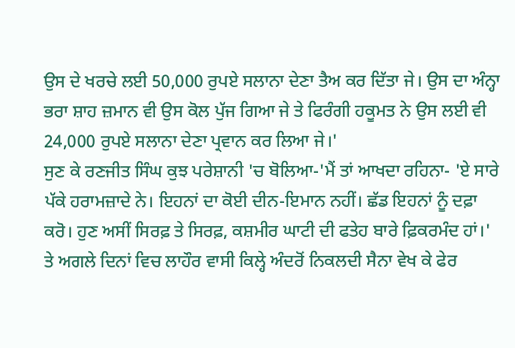ਉਸ ਦੇ ਖਰਚੇ ਲਈ 50,000 ਰੁਪਏ ਸਲਾਨਾ ਦੇਣਾ ਤੈਅ ਕਰ ਦਿੱਤਾ ਜੇ। ਉਸ ਦਾ ਅੰਨ੍ਹਾ ਭਰਾ ਸ਼ਾਹ ਜ਼ਮਾਨ ਵੀ ਉਸ ਕੋਲ ਪੁੱਜ ਗਿਆ ਜੇ ਤੇ ਫਿਰੰਗੀ ਹਕੂਮਤ ਨੇ ਉਸ ਲਈ ਵੀ 24,000 ਰੁਪਏ ਸਲਾਨਾ ਦੇਣਾ ਪ੍ਰਵਾਨ ਕਰ ਲਿਆ ਜੇ।'
ਸੁਣ ਕੇ ਰਣਜੀਤ ਸਿੰਘ ਕੁਝ ਪਰੇਸ਼ਾਨੀ 'ਚ ਬੋਲਿਆ-'ਮੈਂ ਤਾਂ ਆਖਦਾ ਰਹਿਨਾ- 'ਏ ਸਾਰੇ ਪੱਕੇ ਹਰਾਮਜ਼ਾਦੇ ਨੇ। ਇਹਨਾਂ ਦਾ ਕੋਈ ਦੀਨ-ਇਮਾਨ ਨਹੀਂ। ਛੱਡ ਇਹਨਾਂ ਨੂੰ ਦਫ਼ਾ ਕਰੋ। ਹੁਣ ਅਸੀਂ ਸਿਰਫ਼ ਤੇ ਸਿਰਫ਼, ਕਸ਼ਮੀਰ ਘਾਟੀ ਦੀ ਫਤੇਹ ਬਾਰੇ ਫ਼ਿਕਰਮੰਦ ਹਾਂ।'
ਤੇ ਅਗਲੇ ਦਿਨਾਂ ਵਿਚ ਲਾਹੌਰ ਵਾਸੀ ਕਿਲ੍ਹੇ ਅੰਦਰੋਂ ਨਿਕਲਦੀ ਸੈਨਾ ਵੇਖ ਕੇ ਫੇਰ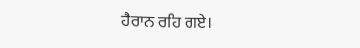ਹੈਰਾਨ ਰਹਿ ਗਏ।